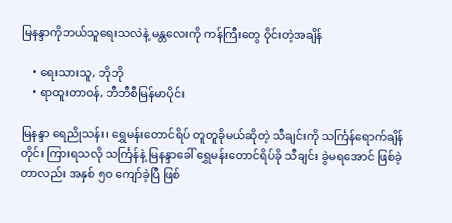မြနန္ဒာကိုဘယ်သူရေးသလဲနဲ့ မန္တလေးကို ကန်ကြီးတွေ ဝိုင်းတဲ့အချိန်

    • ရေးသားသူ, ဘိုဘို
    • ရာထူးတာဝန်, ဘီဘီစီမြန်မာပိုင်း

မြနန္ဒာ ရေညိုသန်း၊ ရွှေမန်းတောင်ရိပ် တူတူခိုမယ်ဆိုတဲ့ သီချင်းကို သင်္ကြန်ရောက်ချိန်တိုင်း ကြားရသလို သင်္ကြန်နဲ့ မြနန္ဒာခေါ် ရွှေမန်းတောင်ရိပ်ခို သီချင်း ခွဲမရအောင် ဖြစ်ခဲ့တာလည်း အနှစ် ၅ဝ ကျော်ခဲ့ပြီ ဖြစ်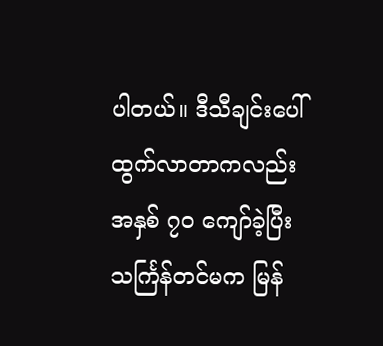ပါတယ်။ ဒီသီချင်းပေါ်ထွက်လာတာကလည်း အနှစ် ၇ဝ ကျော်ခဲ့ပြီး သင်္ကြန်တင်မက မြန်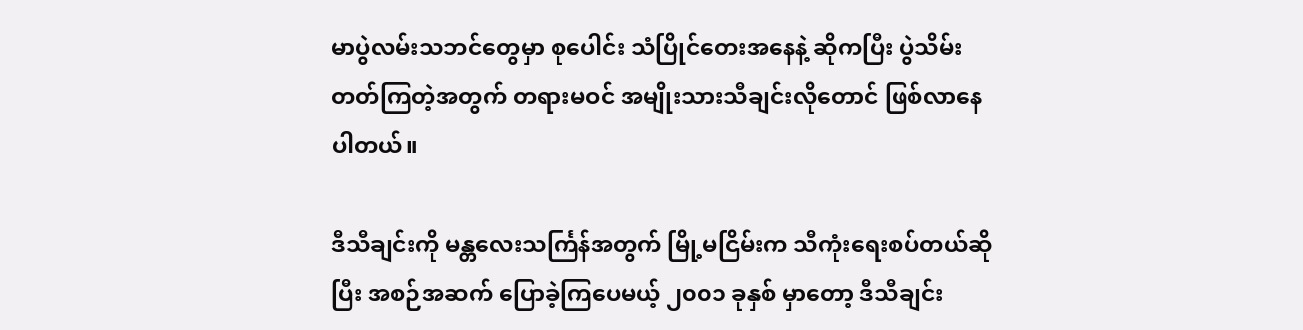မာပွဲလမ်းသဘင်တွေမှာ စုပေါင်း သံပြိုင်တေးအနေနဲ့ ဆိုကပြီး ပွဲသိမ်းတတ်ကြတဲ့အတွက် တရားမဝင် အမျိုးသားသီချင်းလိုတောင် ဖြစ်လာနေပါတယ်။

ဒီသီချင်းကို မန္တလေးသင်္ကြန်အတွက် မြို့မငြိမ်းက သီကုံးရေးစပ်တယ်ဆိုပြီး အစဉ်အဆက်‌ ပြောခဲ့ကြပေမယ့် ၂၀၀၁ ခုနှစ် မှာတော့ ဒီသီချင်း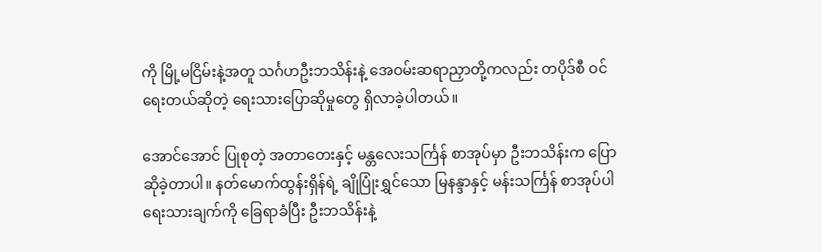ကို မြို့မငြိမ်းနဲ့အတူ သင်္ဂဟဦးဘသိန်းနဲ့ အေဝမ်းဆရာညှာတို့ကလည်း တပိုဒ်စီ ဝင်ရေးတယ်ဆိုတဲ့ ရေးသားပြောဆိုမှုတွေ ရှိလာခဲ့ပါတယ်။

အောင်အောင် ပြုစုတဲ့ အတာတေးနှင့် မန္တလေးသင်္ကြန် စာအုပ်မှာ ဦးဘသိန်းက ပြောဆိုခဲ့တာပါ။ နတ်မောက်ထွန်းရှိန်ရဲ့ ချိုပြုံးရွှင်‌သော မြနန္ဒာနှင့် မန်းသင်္ကြန် စာအုပ်ပါ ရေးသားချက်ကို ခြေရာခံပြီး ဦးဘသိန်းနဲ့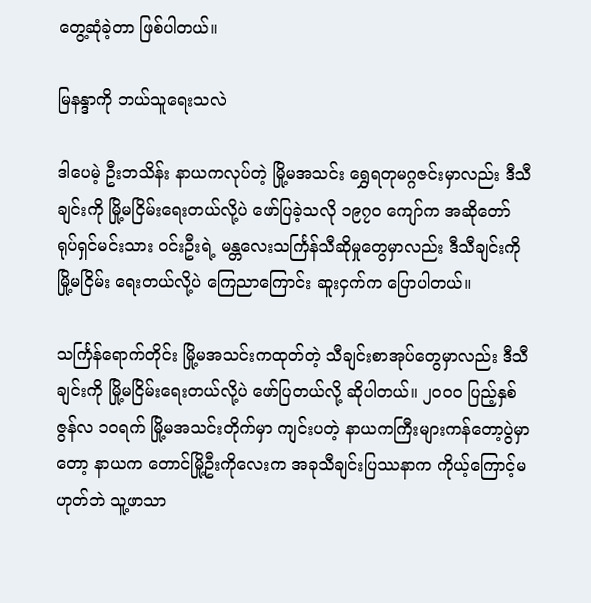တွေ့ဆုံခဲ့တာ ဖြစ်ပါတယ်။

မြနန္ဒာကို ဘယ်သူရေးသလဲ

ဒါပေမဲ့ ဦးဘသိန်း နာယကလုပ်တဲ့ မြို့မအသင်း ရွှေရတုမဂ္ဂဇင်းမှာလည်း ဒီသီချင်းကို မြို့မငြိမ်းရေးတယ်လို့ပဲ ဖော်ပြခဲ့သလို ၁၉၇ဝ ကျော်က အဆိုတော် ရုပ်ရှင်မင်းသား ဝင်းဦးရဲ့ မန္တလေးသင်္ကြန်သီဆိုမှုတွေမှာလည်း ဒီသီချင်းကို မြို့မငြိမ်း ရေးတယ်လို့ပဲ ကြေညာကြောင်း ဆူးငှက်က ပြောပါတယ်။

သင်္ကြန်ရောက်တိုင်း မြို့မအသင်းကထုတ်တဲ့ သီချင်းစာအုပ်တွေမှာလည်း ဒီသီချင်းကို မြို့မငြိမ်းရေးတယ်လို့ပဲ ဖော်ပြတယ်လို့ ဆိုပါတယ်။ ၂ဝဝဝ ပြည့်နှစ် ဇွန်လ ၁ဝရက် မြို့မအသင်းတိုက်မှာ ကျင်းပတဲ့ နာယကကြီးများကန်တော့ပွဲမှာတော့ နာယက တောင်မြို့ဦးကိုလေးက အခုသီချင်းပြဿနာက ကိုယ့်ကြောင့်မဟုတ်ဘဲ သူ့ဖာသာ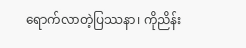ရောက်လာတဲ့ပြဿနာ၊ ကိုညိန်း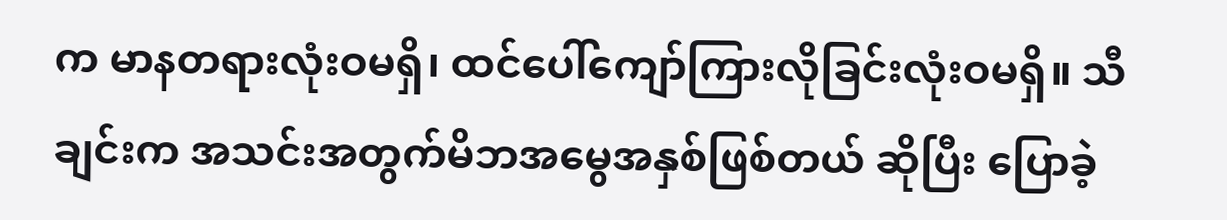က မာနတရားလုံးဝမရှိ၊ ထင်ပေါ်ကျော်ကြားလိုခြင်းလုံးဝမရှိ။ သီချင်းက အသင်းအတွက်မိဘအမွေအနှစ်ဖြစ်တယ် ဆိုပြီး ပြောခဲ့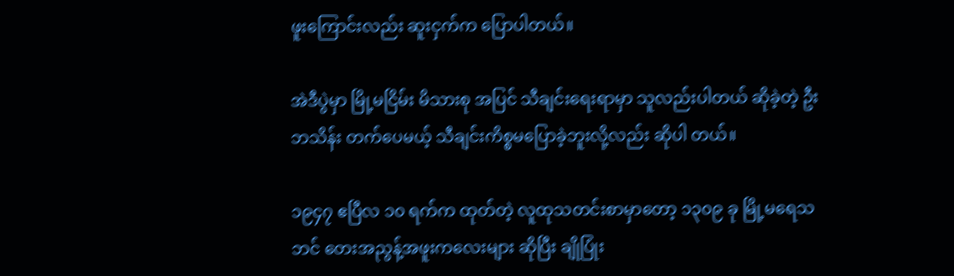ဖူးကြောင်းလည်း ဆူးငှက်က ပြောပါတယ်။

အဲဒီပွဲမှာ မြို့မငြိမ်း မိသားစု အပြင် သီချင်းရေးရာမှာ သူလည်းပါတယ် ဆိုခဲ့တဲ့ ဦးဘသိန်း တက်ပေမယ့် သီချင်းကိစ္စမပြောခဲ့ဘူးလို့လည်း ဆိုပါ တယ်။

၁၉၄၇ ဧပြီလ ၁၀ ရက်က ထုတ်တဲ့ လူထုသတင်းစာမှာတော့ ၁၃၀၉ ခု မြို့မရေသဘင် တေးအညွန့်အဖူးကလေးများ ဆိုပြီး ချိုပြုံး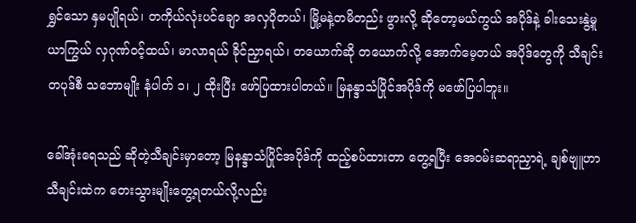ရွှင်သော နှမပျိုရယ်၊ တကိုယ်လုံးပင်ချော အလှပိုတယ်၊ မြို့မနဲ့တမိတည်း ဖွားလို့ ဆိုတော့မယ်ကွယ် အပိုဒ်နဲ့ ခါးသေးနွဲ့မူယာကြွယ် လှဂုဏ်ဝင့်ထယ်၊ မာလာရယ် ခိုင်ညှာရယ်၊ တယောက်ဆို တယောက်လို့ အောက်မေ့တယ် အပိုဒ်တွေကို သီချင်းတပုဒ်စီ သဘောမျိုး နံပါတ် ၁၊ ၂ ထိုးပြီး ဖော်ပြထားပါတယ်။ မြနန္ဒာသံပြိုင်အပိုဒ်ကို မဖော်ပြပါဘူး။

ခေါ်အုံးရေသည် ဆိုတဲ့သီချင်းမှာတော့ မြနန္ဒာသံပြိုင်အပိုဒ်ကို ထည့်စပ်ထားတာ တွေ့ရပြီး အေဝမ်းဆရာညှာရဲ့ ချစ်ဗျူဟာသီချင်းထဲက တေးသွားမျိုးတွေ့ရတယ်လို့လည်း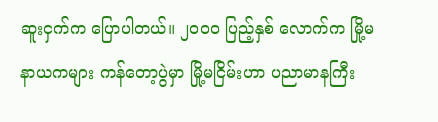ဆူးငှက်က ပြောပါတယ်။ ၂ဝဝဝ ပြည့်နှစ် လောက်က မြို့မနာယကများ ကန်တော့ပွဲမှာ မြို့မငြိမ်းဟာ ပညာမာနကြီး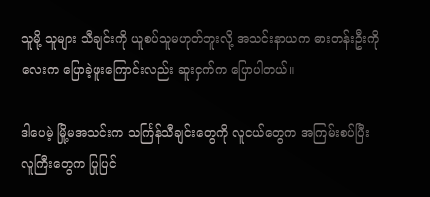သူမို့ သူများ သီချင်းကို ယူစပ်သူမဟုတ်ဘူးလို့ အသင်းနာယက ဓားတန်းဦးကိုလေးက ပြောခဲ့ဖူးကြောင်းလည်း ဆူးငှက်က ပြောပါတယ်။

ဒါပေမဲ့ မြို့မအသင်းက သင်္ကြန်သီချင်းတွေကို လူငယ်တွေက အကြမ်းစပ်ပြီး လူကြီးတွေက ပြုပြင်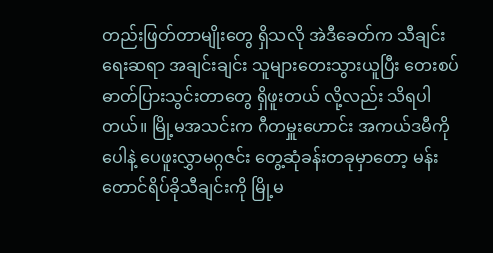တည်းဖြတ်တာမျိုးတွေ ရှိသလို အဲဒီခေတ်က သီချင်းရေးဆရာ အချင်းချင်း သူများတေးသွားယူပြီး တေးစပ် ဓာတ်ပြားသွင်းတာတွေ ရှိဖူးတယ် လို့လည်း သိရပါတယ်။ မြို့မအသင်းက ဂီတမှူးဟောင်း အကယ်ဒမီကိုပေါနဲ့ ပေဖူးလွှာမဂ္ဂဇင်း တွေ့ဆုံခန်းတခုမှာတော့ မန်းတောင်ရိပ်ခိုသီချင်းကို မြို့မ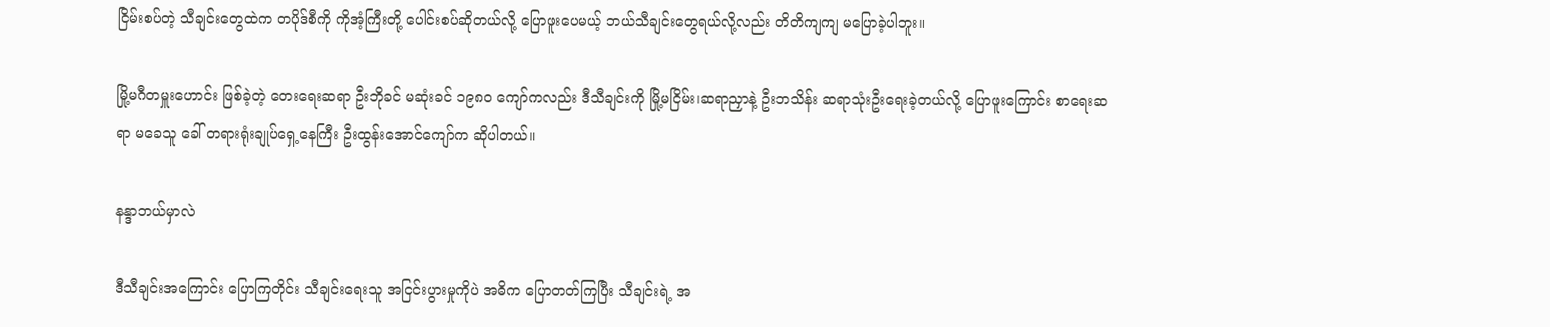ငြိမ်းစပ်တဲ့ သီချင်းတွေထဲက တပိုဒ်စီကို ကိုအံ့ကြီးတို့ ပေါင်းစပ်ဆိုတယ်လို့ ပြောဖူးပေမယ့် ဘယ်သီချင်းတွေရယ်လို့လည်း တိတိကျကျ မပြောခဲ့ပါဘူး။

မြို့မဂီတမှူးဟောင်း ဖြစ်ခဲ့တဲ့ တေးရေးဆရာ ဦးဘိုခင် မဆုံးခင် ၁၉၈၀ ကျော်ကလည်း ဒီသီချင်းကို မြို့မငြိမ်း၊ဆရာညှာနဲ့ ဦးဘသိန်း ဆရာသုံး‌ဦးရေးခဲ့တယ်လို့ ပြောဖူးကြောင်း စာရေးဆရာ မခေသူ ခေါ် တရားရုံးချုပ်ရှေ့နေကြီး ဦးထွန်းအောင်ကျော်က ဆိုပါတယ်။

နန္ဒာဘယ်မှာလဲ

ဒီသီချင်းအကြောင်း ပြောကြတိုင်း သီချင်းရေးသူ အငြင်းပွားမှုကိုပဲ အဓိက ပြောတတ်ကြပြီး သီချင်းရဲ့ အ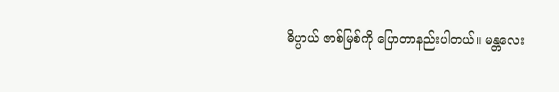ဓိပ္ပာယ် ဇာစ်မြစ်ကို ပြောတာနည်းပါတယ်။ မန္တလေး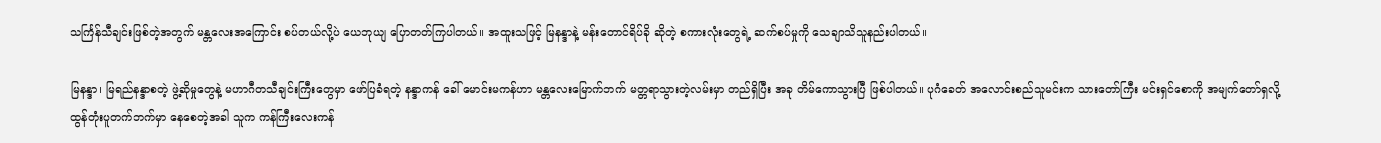သင်္ကြန်သီချင်းဖြစ်တဲ့အတွက် မန္တလေးအကြောင်း စပ်တယ်လို့ပဲ ယေဘုယျ ပြောတတ်ကြပါတယ်။ အထူးသဖြင့် မြနန္ဒာနဲ့ မန်းတောင်ရိပ်ခို ဆိုတဲ့ စကားလုံးတွေရဲ့ ဆက်စပ်မှုကို သေချာသိသူနည်းပါတယ်။

မြနန္ဒာ၊ မြရည်နန္ဒာစတဲ့ ဖွဲ့ဆိုမှုတွေနဲ့ မဟာဂီတသီချင်းကြီးတွေမှာ ဖော်ပြခံရတဲ့ နန္ဒာကန် ခေါ် မောင်းမကန်ဟာ မန္တလေးမြောက်ဘက် မတ္တရာသွားတဲ့လမ်းမှာ တည်ရှိပြီး အခု တိမ်ကောသွားပြီ ဖြစ်ပါတယ်။ ပုဂံခေတ် အလောင်းစည်သူမင်းက သားတော်ကြီး မင်းရှင်စောကို အမျက်တော်ရှလို့ ထွန်တုံးပူတက်ဘက်မှာ နေစေတဲ့အခါ သူက ကန်ကြီးလေးကန်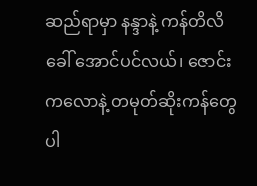ဆည်ရာမှာ နန္ဒာနဲ့ ကန်တိလိခေါ် အောင်ပင်လယ်၊ ဇောင်းကလောနဲ့ တမုတ်ဆိုးကန်တွေ ပါ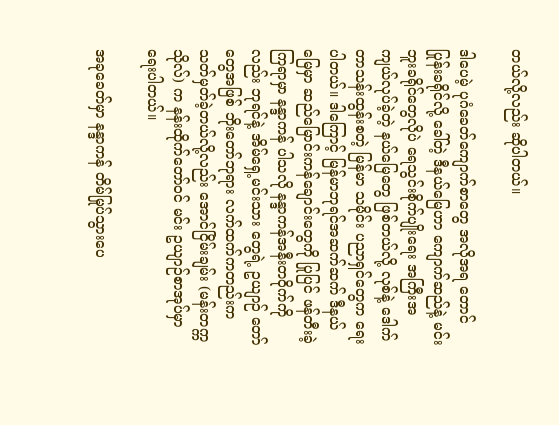တယ်လို့လည်း ဆိုပါတယ်။

ဒါပေမဲ့ ပုဂံခေတ်ကျောက်စာတွေ အလိုအရ တောင်ပြုန်းခရိုင်လို့ ခေါ်တဲ့ ဒီနယ်မြေဟာ ကျောက်ဆည်နဲ့ မင်းဘူးခရိုင်တွေလိုပဲ ရေသွင်းစိုက်ပျိုးရေး အကြီးအကျယ်လုပ်ခဲ့တဲ့ နယ်မြေတွေ ဖြစ်တယ်လို့ လုစ်နဲ့ ဒေါက်တာသန်းထွန်းစတဲ့ မြန်မာ သမိုင်း ပညာရှင်တွေက ရေးပါတယ်။ ဒါကြောင့် မြန်မာဘုရင်အဆက်ဆက် ဒီနယ်မြေမှာ ဆည်မြောင်းကန်ချောင်းတွေကို ပြုပြင် ဖန်တီးခဲ့ကြရာမှာ နန္ဒာကန် ပါသလို နန္ဒာကန်အနီးတဝိုက်ကိုလည်း ဘုရင်နဲ့ အိမ်ရှေ့မင်းသား တွေရဲ့ ဥယျာဉ် တော်တွေအဖြစ် ဘိုးတော်ဘုရား လက်ထက်ကတည်းက သတ်မှတ်ခဲ့တယ်လို့လည်း အောင်ငြိမ်းချမ်း (မန်းတက္ကသိုလ်) က နန်းထိုက်တော်၀င် မင်း ဥယျာဉ်စာအုပ်မှာ ရေးပါတယ်။

အခုခေတ်မှာ နန္ဒာကန် တိမ်မြုပ်သွားပေ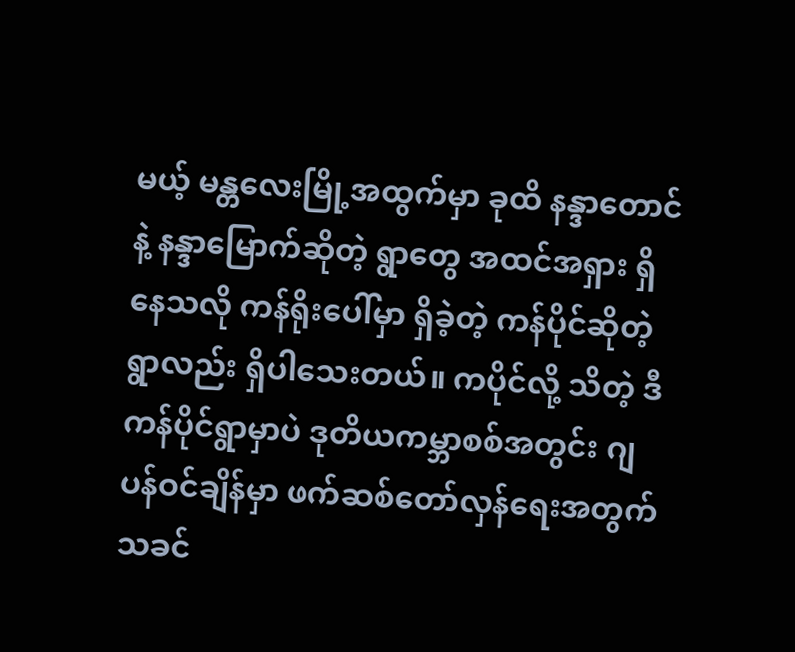မယ့် မန္တလေးမြို့အထွက်မှာ ခုထိ နန္ဒာတောင်နဲ့ နန္ဒာမြောက်ဆိုတဲ့ ရွာတွေ အထင်အရှား ရှိနေသလို ကန်ရိုးပေါ်မှာ ရှိခဲ့တဲ့ ကန်ပိုင်ဆိုတဲ့ရွာလည်း ရှိပါသေးတယ်။ ကပိုင်လို့ သိတဲ့ ဒီကန်ပိုင်ရွာမှာပဲ ဒုတိယကမ္ဘာစစ်အတွင်း ဂျပန်ဝင်ချိန်မှာ ဖက်ဆစ်တော်လှန်ရေးအတွက် သခင်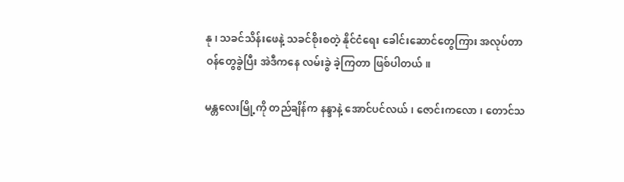နု၊ သခင်သိန်းဖေနဲ့ သခင်စိုးစတဲ့ နိုင်ငံရေး ခေါင်းဆောင်တွေကြား အလုပ်တာဝန်တွေခွဲပြီး အဲဒီကနေ လမ်းခွဲ ခဲ့ကြတာ ဖြစ်ပါတယ်။

မန္တလေးမြို့ကို တည်ချိန်က နန္ဒာနဲ့ အောင်ပင်လယ်၊ ဇောင်းကလော၊ တောင်သ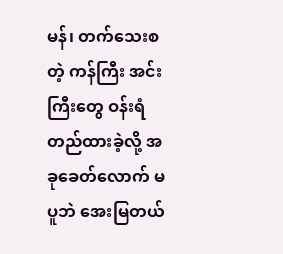မန်၊ တက်သေးစတဲ့ ကန်ကြီး အင်းကြီးတွေ ဝန်းရံတည်ထားခဲ့လို့ အခုခေတ်လောက် မပူဘဲ အေးမြတယ်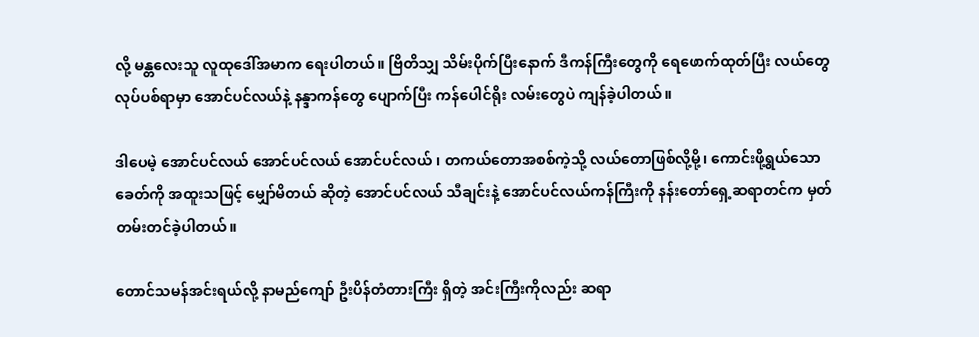လို့ မန္တလေးသူ လူထုဒေါ်အမာက ရေးပါတယ်။ ဗြိတိသျှ သိမ်းပိုက်ပြီးနောက် ဒီကန်ကြီးတွေကို ရေဖောက်ထုတ်ပြီး လယ်တွေ လုပ်ပစ်ရာမှာ အောင်ပင်လယ်နဲ့ နန္ဒာကန်တွေ ပျောက်ပြီး ကန်ပေါင်ရိုး လမ်းတွေပဲ ကျန်ခဲ့ပါတယ်။

ဒါပေမဲ့ အောင်ပင်လယ် အောင်ပင်လယ် အောင်ပင်လယ် ၊ တကယ်တောအစစ်ကဲ့သို့ လယ်တောဖြစ်လို့မို့၊ ကောင်းဖို့ရွယ်သော ခေတ်ကို အထူးသဖြင့် မျှော်မိတယ် ဆိုတဲ့ အောင်ပင်လယ် သီချင်းနဲ့ အောင်ပင်လယ်ကန်ကြီးကို နန်းတော်ရှေ့ဆရာတင်က မှတ်တမ်းတင်ခဲ့ပါတယ်။

တောင်သမန်အင်းရယ်လို့ နာမည်ကျော် ဦးပိန်တံတားကြီး ရှိတဲ့ အင်းကြီးကိုလည်း ဆရာ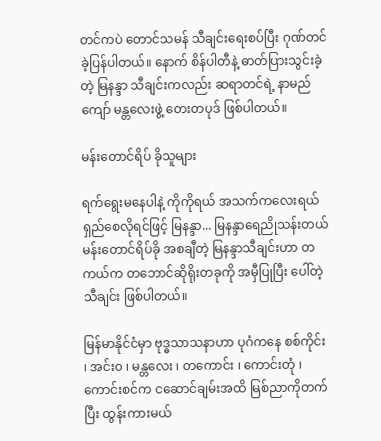တင်ကပဲ တောင်သမန် သီချင်းရေးစပ်ပြီး ဂုဏ်တင်ခဲ့ပြန်ပါတယ်။ နောက် စိန်ပါတီနဲ့ ဓာတ်ပြားသွင်းခဲ့တဲ့ မြနန္ဒာ သီချင်းကလည်း ဆရာတင်ရဲ့ နာမည်ကျော် မန္တလေးဖွဲ့ တေးတပုဒ် ဖြစ်ပါတယ်။

မန်းတောင်ရိပ် ခိုသူများ

ရက်ရွေးမနေပါနဲ့ ကိုကိုရယ် အသက်ကလေးရယ် ရှည်စေလိုရင်ဖြင့် မြနန္ဒာ... မြနန္ဒာရေညိုသန်းတယ်မန်းတောင်ရိပ်ခို အစချီတဲ့ မြနန္ဒာသီချင်းဟာ တကယ်က တဘောင်ဆိုရိုးတခုကို အမှီပြုပြီး ပေါ်တဲ့ သီချင်း ဖြစ်ပါတယ်။

မြန်မာနိုင်ငံမှာ ဗုဒ္ဓသာသနာဟာ ပုဂံကနေ စစ်ကိုင်း ၊ အင်း၀ ၊ မန္တလေး ၊ တကောင်း ၊ ကောင်းတုံ ၊ ကောင်းစင်က ငဆောင်ချမ်းအထိ မြစ်ညာကိုတက်ပြီး ထွန်းကားမယ်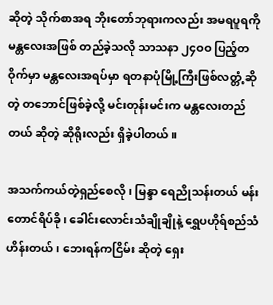ဆိုတဲ့ သိုက်စာအရ ဘိုးတော်ဘုရားကလည်း အမရပူရကို မန္တလေးအဖြစ် တည်ခဲ့သလို သာသနာ ၂၄ဝဝ ပြည့်တဝိုက်မှာ မန္တလေးအရပ်မှာ ရတနာပုံမြို့ကြီးဖြစ်လတ္တံ့ဆိုတဲ့ တဘောင်ဖြစ်ခဲ့လို့ မင်းတုန်းမင်းက မန္တလေးတည်တယ် ဆိုတဲ့ ဆိုရိုးလည်း ရှိခဲ့ပါတယ်။

အသက်ကယ်တဲ့ရှည်စေလို၊ မြန္ဒာ ရေညိုသန်းတယ် မန်းတောင်ရိပ်ခို၊ ခေါင်းလောင်းသံချိုချိုနဲ့ ရွှေပဟိုရ်စည်သံဟိန်းတယ်၊ ဘေးရန်ကငြိမ်း ဆိုတဲ့ ရှေး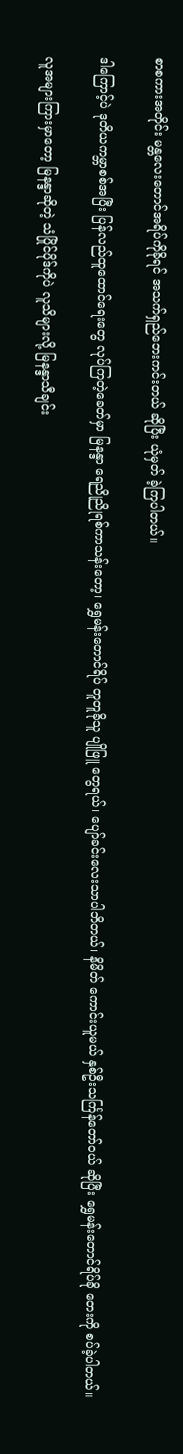စာစကားအတိုင်း မန္တလေးတောင်အရိပ်ကိုခိုရင် အသက်ရှည်ဘေးကင်းတယ် ဆိုပြီး ယုံမှတ် ခဲ့ကြပါတယ်။

ဒါကြောင့်ပဲ ဒုတိယကမ္ဘာစစ်အပြီး ပြန်လည်ထူထောင်ရေးတွေ လုပ်ကြတဲ့ခေတ်မှာ မြနန္ဒာ ရေညိုညိုရစ်ကာသန်းတော့၊ ရွှေမန်းတောင်ရိပ် တူတူခိုသူ ပျိုဖြူ တွေရယ်၊ ပျော်ခင်းလေးသာပါဘိတယ်၊ နိမိတ် ကောင်းယူမယ် နှစ်ဦးသင်္ကြန်တော်ဝယ် ဆိုပြီး ရွှေမန်းတောင်ရိပ်ခို တေးကို စပ်ခဲ့ပါတယ်။

လူအများကြားမှာတော့ မြနန္ဒာဆိုတဲ့ သံပြိုင်ပိုဒ်ကိုပဲ လူသိများလို့ မြနန္ဒာသီချင်း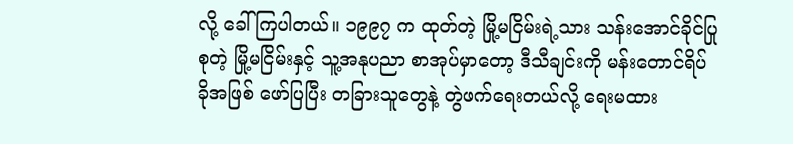လို့ ခေါ်ကြပါတယ်။ ၁၉၉၇ က ထုတ်တဲ့ မြို့မငြိမ်းရဲ့သား သန်းအောင်ခိုင်ပြုစုတဲ့ မြို့မငြိမ်းနှင့် သူ့အနုပညာ စာအုပ်မှာတော့ ဒီသီချင်းကို မန်းတောင်ရိပ်ခိုအဖြစ် ဖော်ပြပြီး တခြားသူတွေနဲ့ တွဲဖက်ရေးတယ်လို့ ရေးမထား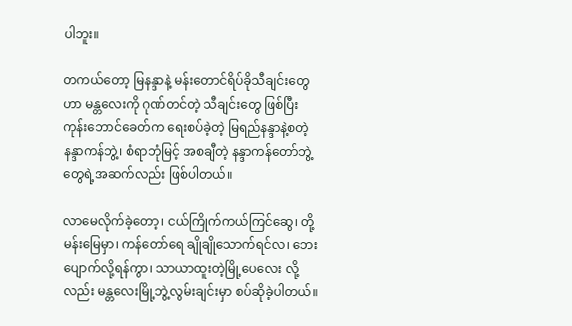ပါဘူး။

တကယ်တော့ မြနန္ဒာနဲ့ မန်းတောင်ရိပ်ခိုသီချင်းတွေဟာ မန္တလေးကို ဂုဏ်တင်တဲ့ သီချင်းတွေ ဖြစ်ပြီး ကုန်းဘောင်ခေတ်က ရေးစပ်ခဲ့တဲ့ မြရည်နန္ဒာနဲ့စတဲ့ နန္ဒာကန်ဘွဲ့၊ စံရာဘုံမြင့် အစချီတဲ့ နန္ဒာကန်တော်ဘွဲ့တွေရဲ့အဆက်လည်း ဖြစ်ပါတယ်။

လာမေလိုက်ခဲ့တော့၊ ငယ်ကြိုက်ကယ်ကြင်ဆွေ၊ တို့မန်းမြေမှာ၊ ကန်တော်ရေ ချိုချိုသောက်ရင်လ၊ ဘေးပျောက်လို့ရန်ကွာ၊ သာယာထူးတဲ့မြို့ပေလေး လို့လည်း မန္တလေးမြို့ဘွဲ့လွမ်းချင်းမှာ စပ်ဆိုခဲ့ပါတယ်။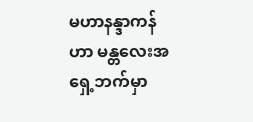မဟာနန္ဒာကန်ဟာ မန္တလေးအရှေ့ဘက်မှာ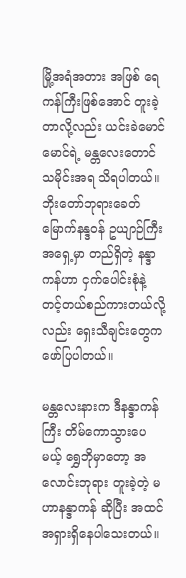မြို့အရံအတား အဖြစ် ရေကန်ကြီးဖြစ်အောင် တူးခဲ့တာလို့လည်း ယင်းခဲမောင်မောင်ရဲ့ မန္တလေးတောင်သမိုင်းအရ သိရပါတယ်။ ဘိုးတော်ဘုရားခေတ် မြောက်နန္ဒ၀န် ဥယျာဉ်ကြီး အရှေ့မှာ တည်ရှိတဲ့ နန္ဒာကန်ဟာ ငှက်ပေါင်းစုံနဲ့ တင့်တယ်စည်ကားတယ်လို့လည်း ရှေးသီချင်းတွေက ဖော်ပြပါတယ်။

မန္တလေးနားက ဒီနန္ဒာကန်ကြီး တိမ်ကောသွားပေမယ့် ရွှေဘိုမှာတော့ အလောင်းဘုရား တူးခဲ့တဲ့ မဟာနန္ဒာကန် ဆိုပြီး အထင်အရှားရှိနေပါသေးတယ်။